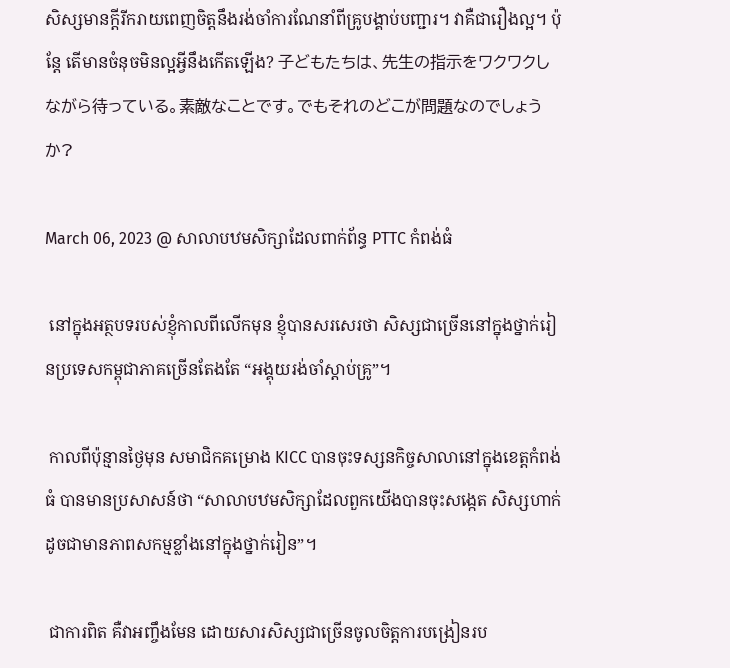សិស្សមានក្ដីរីករាយពេញចិត្តនឹងរង់ចាំការណែនាំពីគ្រូបង្គាប់បញ្ជារ។ វាគឺជារឿងល្អ។ ប៉ុន្តែ តើមានចំនុចមិនល្អអ្វីនឹងកើតឡើង? 子どもたちは、先生の指示をワクワクしながら待っている。素敵なことです。でもそれのどこが問題なのでしょうか?

March 06, 2023 @ សាលាបឋមសិក្សាដែលពាក់ព័ន្ធ PTTC កំពង់ធំ

 នៅក្នុងអត្ថបទរបស់ខ្ញុំកាលពីលើកមុន ខ្ញុំបានសរសេរថា សិស្សជាច្រើននៅក្នុងថ្នាក់រៀនប្រទេសកម្ពុជាភាគច្រើនតែងតែ “អង្គុយរង់ចាំស្ដាប់គ្រូ”។

 កាលពីប៉ុន្មានថ្ងៃមុន សមាជិកគម្រោង KICC បានចុះទស្សនកិច្ចសាលានៅក្នុងខេត្តកំពង់ធំ បានមានប្រសាសន៍ថា “សាលាបឋមសិក្សាដែលពួកយើងបានចុះសង្កេត សិស្សហាក់ដូចជាមានភាពសកម្មខ្លាំងនៅក្នុងថ្នាក់រៀន”។

 ជាការពិត គឺវាអញ្ចឹងមែន ដោយសារសិស្សជាច្រើនចូលចិត្តការបង្រៀនរប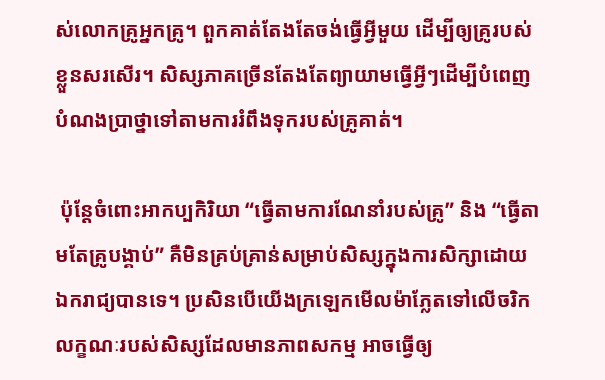ស់លោកគ្រូអ្នកគ្រូ។ ពួកគាត់តែងតែចង់ធ្វើអ្វីមួយ ដើម្បីឲ្យគ្រូរបស់ខ្លួនសរសើរ។ សិស្សភាគច្រើនតែងតែព្យាយាមធ្វើអ្វីៗដើម្បីបំពេញបំណងប្រាថ្នាទៅតាមការរំពឹងទុករបស់គ្រូគាត់។

 ប៉ុន្តែចំពោះអាកប្បកិរិយា “ធ្វើតាមការណែនាំរបស់គ្រូ” និង “ធ្វើតាមតែគ្រូបង្គាប់” គឺមិនគ្រប់គ្រាន់សម្រាប់សិស្សក្នុងការសិក្សាដោយឯករាជ្យបានទេ។ ប្រសិនបើយើងក្រឡេកមើលម៉ាភ្លែតទៅលើចរិកលក្ខណៈរបស់សិស្សដែលមានភាពសកម្ម អាចធ្វើឲ្យ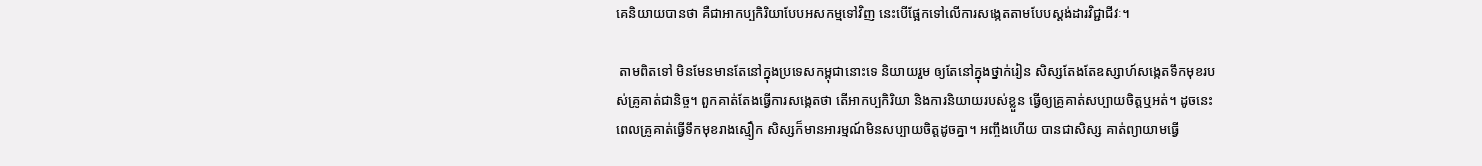គេនិយាយបានថា គឺជាអាកប្បកិរិយាបែបអសកម្មទៅវិញ នេះបើផ្អែកទៅលើការសង្កេតតាមបែបស្ដង់ដារវិជ្ជាជីវៈ។

 តាមពិតទៅ មិនមែនមានតែនៅក្នុងប្រទេសកម្ពុជានោះទេ និយាយរួម ឲ្យតែនៅក្នុងថ្នាក់រៀន សិស្សតែងតែឧស្សាហ៍សង្កេតទឹកមុខរបស់គ្រូគាត់ជានិច្ច។ ពួកគាត់តែងធ្វើការសង្កេតថា តើអាកប្បកិរិយា និងការនិយាយរបស់ខ្លួន ធ្វើឲ្យគ្រូគាត់សប្បាយចិត្តឬអត់។ ដូចនេះ ពេលគ្រូគាត់ធ្វើទឹកមុខរាងស្មឿក សិស្សក៏មានអារម្មណ៍មិនសប្បាយចិត្តដូចគ្នា។ អញ្ចឹងហើយ បានជាសិស្ស គាត់ព្យាយាមធ្វើ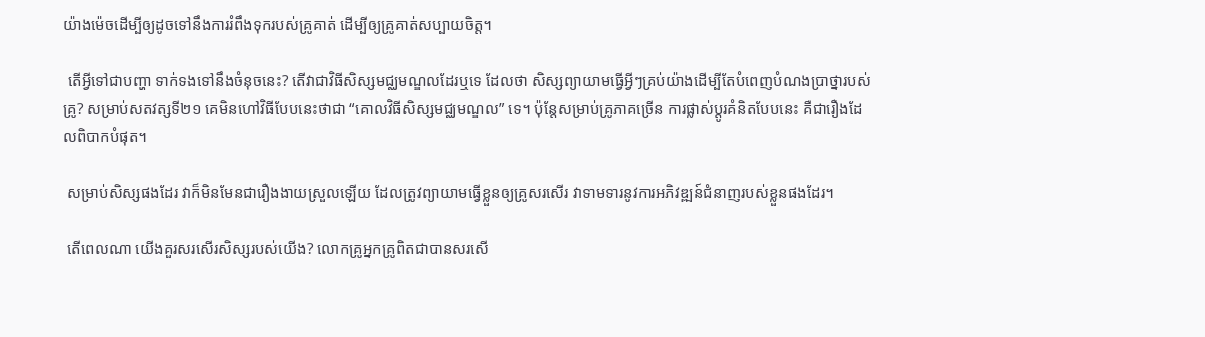យ៉ាងម៉េចដើម្បីឲ្យដូចទៅនឹងការរំពឹងទុករបស់គ្រូគាត់ ដើម្បីឲ្យគ្រូគាត់សប្បាយចិត្ត។

 តើអ្វីទៅជាបញ្ហា ទាក់ទងទៅនឹងចំនុចនេះ? តើវាជាវិធីសិស្សមជ្ឈមណ្ឌលដែរឬទេ ដែលថា សិស្សព្យាយាមធ្វើអ្វីៗគ្រប់យ៉ាងដើម្បីតែបំពេញបំណងប្រាថ្នារបស់គ្រូ? សម្រាប់សតវត្សទី២១ គេមិនហៅវិធីបែបនេះថាជា “គោលវិធីសិស្សមជ្ឈមណ្ឌល” ទេ។ ប៉ុន្តែសម្រាប់គ្រូភាគច្រើន ការផ្លាស់ប្ដូរគំនិតបែបនេះ គឺជារឿងដែលពិបាកបំផុត។

 សម្រាប់សិស្សផងដែរ វាក៏មិនមែនជារឿងងាយស្រួលឡើយ ដែលត្រូវព្យាយាមធ្វើខ្លួនឲ្យគ្រូសរសើរ វាទាមទារនូវការអភិវឌ្ឍន៍ជំនាញរបស់ខ្លួនផងដែរ។

 តើពេលណា យើងគួរសរសើរសិស្សរបស់យើង? លោកគ្រូអ្នកគ្រូពិតជាបានសរសើ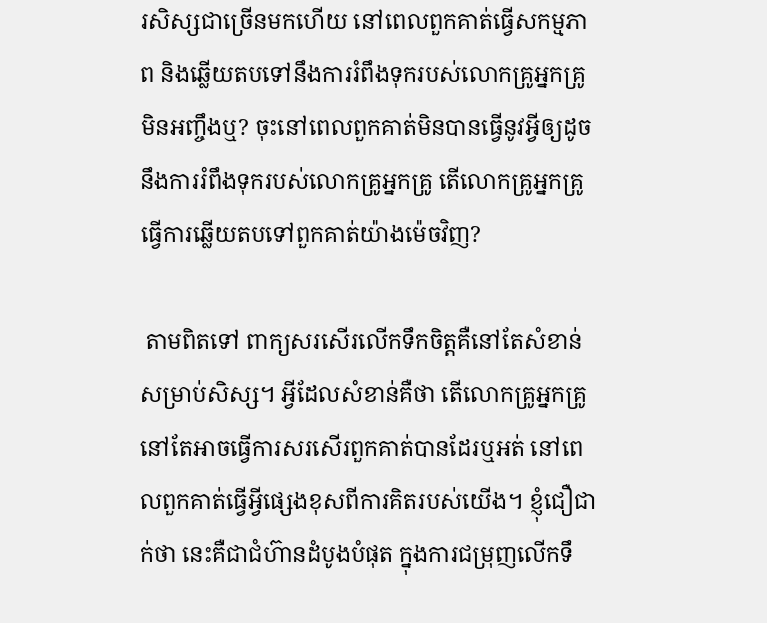រសិស្សជាច្រើនមកហើយ នៅពេលពួកគាត់ធ្វើសកម្មភាព និងឆ្លើយតបទៅនឹងការរំពឹងទុករបស់លោកគ្រូអ្នកគ្រូ មិនអញ្ចឹងឬ? ចុះនៅពេលពួកគាត់មិនបានធ្វើនូវអ្វីឲ្យដូចនឹងការរំពឹងទុករបស់លោកគ្រូអ្នកគ្រូ តើលោកគ្រូអ្នកគ្រូធ្វើការឆ្លើយតបទៅពួកគាត់យ៉ាងម៉េចវិញ?

 តាមពិតទៅ ពាក្យសរសើរលើកទឹកចិត្តគឺនៅតែសំខាន់សម្រាប់សិស្ស។ អ្វីដែលសំខាន់គឺថា តើលោកគ្រូអ្នកគ្រូនៅតែអាចធ្វើការសរសើរពួកគាត់បានដែរឬអត់ នៅពេលពួកគាត់ធ្វើអ្វីផ្សេងខុសពីការគិតរបស់យើង។ ខ្ញុំជឿជាក់ថា នេះគឺជាជំហ៊ានដំបូងបំផុត ក្នុងការជម្រុញលើកទឹ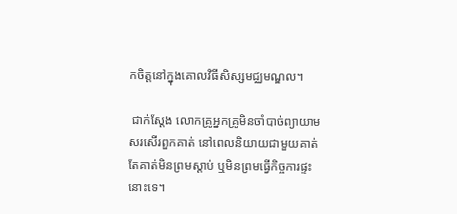កចិត្តនៅក្នុងគោលវិធីសិស្សមជ្ឈមណ្ឌល។

 ជាក់ស្ដែង លោកគ្រូអ្នកគ្រូមិនចាំបាច់ព្យាយាមសរសើរពួកគាត់ នៅពេលនិយាយជាមួយគាត់ តែគាត់មិនព្រមស្ដាប់ ឬមិនព្រមធ្វើកិច្ចការផ្ទះនោះទេ។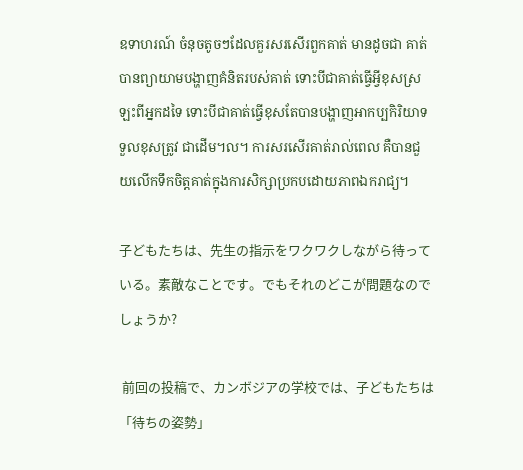ឧទាហរណ៍ ចំនុចតូចៗដែលគួរសរសើរពួកគាត់ មានដូចជា គាត់បានព្យាយាមបង្ហាញគំនិតរបស់គាត់ ទោះបីជាគាត់ធ្វើអ្វីខុសស្រឡះពីអ្នកដទៃ ទោះបីជាគាត់ធ្វើខុសតែបានបង្ហាញអាកប្បកិរិយាទទួលខុសត្រូវ ជាដើម។ល។ ការសរសើរគាត់រាល់ពេល គឺបានជួយលើកទឹកចិត្តគាត់ក្នុងការសិក្សាប្រកបដោយភាពឯករាជ្យ។

子どもたちは、先生の指示をワクワクしながら待っている。素敵なことです。でもそれのどこが問題なのでしょうか?

 前回の投稿で、カンボジアの学校では、子どもたちは「待ちの姿勢」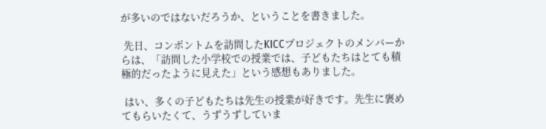が多いのではないだろうか、ということを書きました。

 先日、コンポントムを訪問したKICCプロジェクトのメンバーからは、「訪問した小学校での授業では、子どもたちはとても積極的だったように見えた」という感想もありました。

 はい、多くの子どもたちは先生の授業が好きです。先生に褒めてもらいたくて、うずうずしていま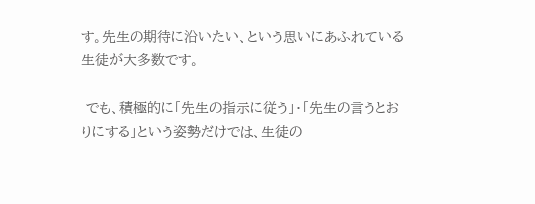す。先生の期待に沿いたい、という思いにあふれている生徒が大多数です。

 でも、積極的に「先生の指示に従う」・「先生の言うとおりにする」という姿勢だけでは、生徒の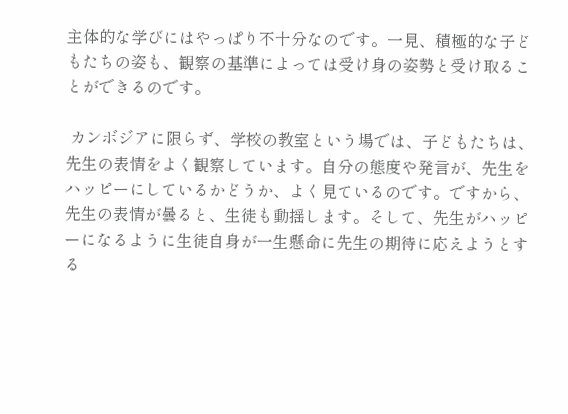主体的な学びにはやっぱり不十分なのです。一見、積極的な子どもたちの姿も、観察の基準によっては受け身の姿勢と受け取ることができるのです。

 カンボジアに限らず、学校の教室という場では、子どもたちは、先生の表情をよく観察しています。自分の態度や発言が、先生をハッピーにしているかどうか、よく見ているのです。ですから、先生の表情が曇ると、生徒も動揺します。そして、先生がハッピーになるように生徒自身が一生懸命に先生の期待に応えようとする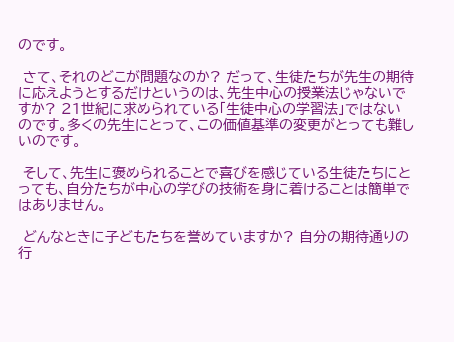のです。

 さて、それのどこが問題なのか? だって、生徒たちが先生の期待に応えようとするだけというのは、先生中心の授業法じゃないですか? 21世紀に求められている「生徒中心の学習法」ではないのです。多くの先生にとって、この価値基準の変更がとっても難しいのです。

 そして、先生に褒められることで喜びを感じている生徒たちにとっても、自分たちが中心の学びの技術を身に着けることは簡単ではありません。

 どんなときに子どもたちを誉めていますか? 自分の期待通りの行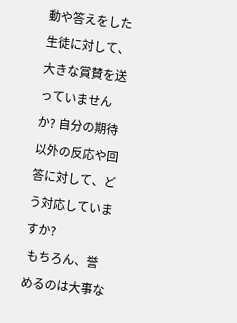動や答えをした生徒に対して、大きな賞賛を送っていませんか? 自分の期待以外の反応や回答に対して、どう対応していますか?
 もちろん、誉めるのは大事な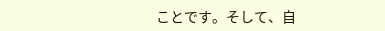ことです。そして、自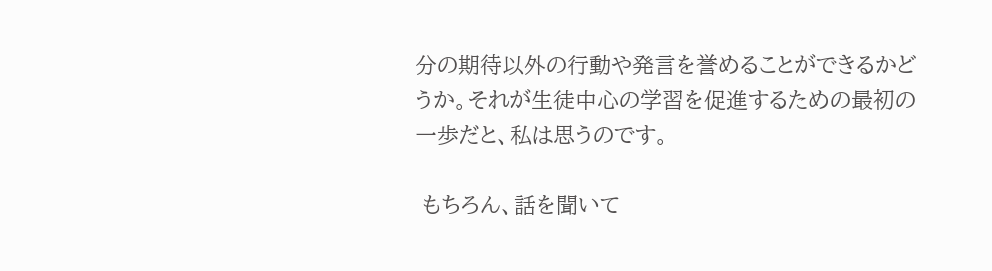分の期待以外の行動や発言を誉めることができるかどうか。それが生徒中心の学習を促進するための最初の一歩だと、私は思うのです。

 もちろん、話を聞いて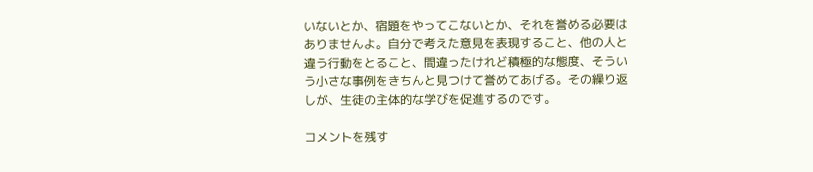いないとか、宿題をやってこないとか、それを誉める必要はありませんよ。自分で考えた意見を表現すること、他の人と違う行動をとること、間違ったけれど積極的な態度、そういう小さな事例をきちんと見つけて誉めてあげる。その繰り返しが、生徒の主体的な学びを促進するのです。

コメントを残す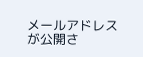メールアドレスが公開さ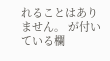れることはありません。 が付いている欄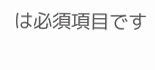は必須項目です